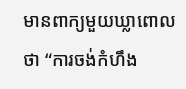មានពាក្យមួយឃ្លាពោលថា “ការចង់កំហឹង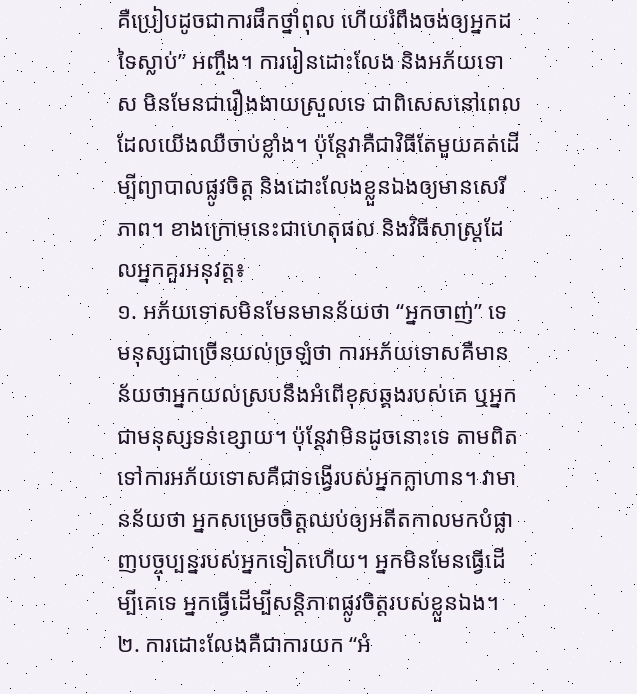គឺប្រៀបដូចជាការផឹកថ្នាំពុល ហើយរំពឹងចង់ឲ្យអ្នកដទៃស្លាប់” អញ្ចឹង។ ការរៀនដោះលែង និងអភ័យទោស មិនមែនជារឿងងាយស្រួលទេ ជាពិសេសនៅពេលដែលយើងឈឺចាប់ខ្លាំង។ ប៉ុន្តែវាគឺជាវិធីតែមួយគត់ដើម្បីព្យាបាលផ្លូវចិត្ត និងដោះលែងខ្លួនឯងឲ្យមានសេរីភាព។ ខាងក្រោមនេះជាហេតុផល និងវិធីសាស្ត្រដែលអ្នកគួរអនុវត្ត៖
១. អភ័យទោសមិនមែនមានន័យថា “អ្នកចាញ់” ទេ
មនុស្សជាច្រើនយល់ច្រឡំថា ការអភ័យទោសគឺមានន័យថាអ្នកយល់ស្របនឹងអំពើខុសឆ្គងរបស់គេ ឬអ្នកជាមនុស្សទន់ខ្សោយ។ ប៉ុន្តែវាមិនដូចនោះទេ តាមពិតទៅការអភ័យទោសគឺជាទង្វើរបស់អ្នកក្លាហាន។ វាមានន័យថា អ្នកសម្រេចចិត្តឈប់ឲ្យអតីតកាលមកបំផ្លាញបច្ចុប្បន្នរបស់អ្នកទៀតហើយ។ អ្នកមិនមែនធ្វើដើម្បីគេទេ អ្នកធ្វើដើម្បីសន្តិភាពផ្លូវចិត្តរបស់ខ្លួនឯង។
២. ការដោះលែងគឺជាការយក “អំ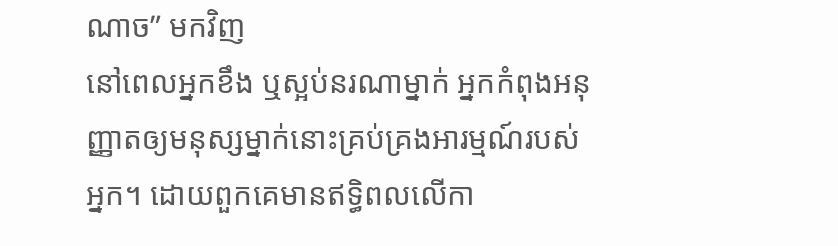ណាច” មកវិញ
នៅពេលអ្នកខឹង ឬស្អប់នរណាម្នាក់ អ្នកកំពុងអនុញ្ញាតឲ្យមនុស្សម្នាក់នោះគ្រប់គ្រងអារម្មណ៍របស់អ្នក។ ដោយពួកគេមានឥទ្ធិពលលើកា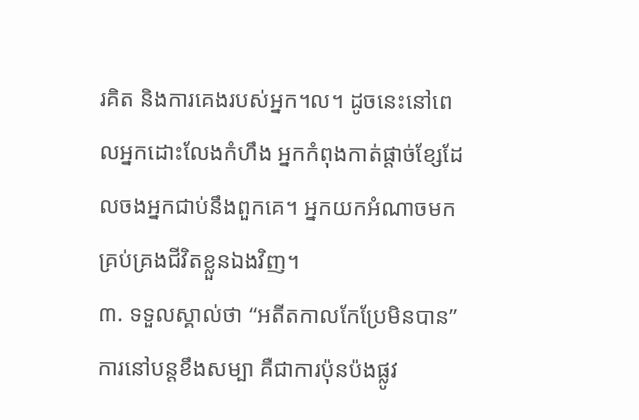រគិត និងការគេងរបស់អ្នក។ល។ ដូចនេះនៅពេលអ្នកដោះលែងកំហឹង អ្នកកំពុងកាត់ផ្តាច់ខ្សែដែលចងអ្នកជាប់នឹងពួកគេ។ អ្នកយកអំណាចមកគ្រប់គ្រងជីវិតខ្លួនឯងវិញ។
៣. ទទួលស្គាល់ថា “អតីតកាលកែប្រែមិនបាន”
ការនៅបន្តខឹងសម្បា គឺជាការប៉ុនប៉ងផ្លូវ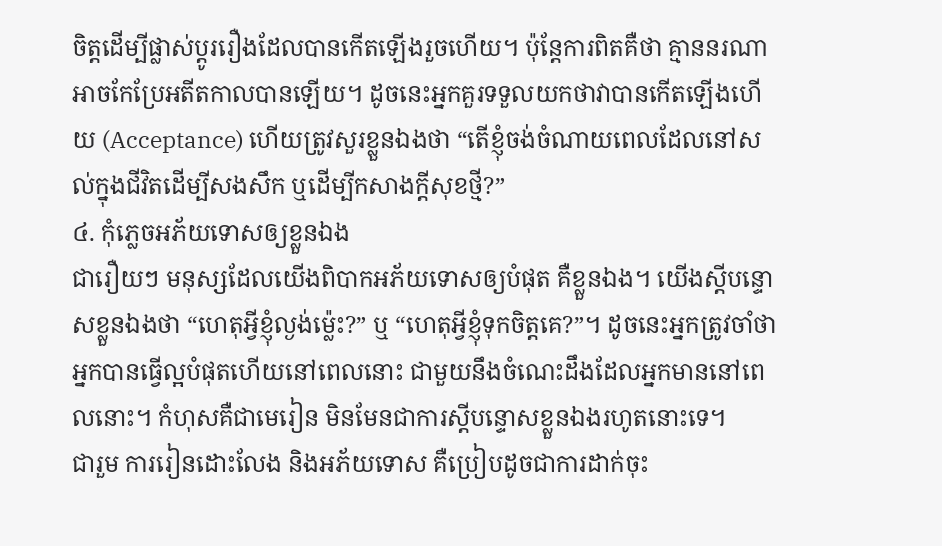ចិត្តដើម្បីផ្លាស់ប្តូររឿងដែលបានកើតឡើងរួចហើយ។ ប៉ុន្តែការពិតគឺថា គ្មាននរណាអាចកែប្រែអតីតកាលបានឡើយ។ ដូចនេះអ្នកគួរទទួលយកថាវាបានកើតឡើងហើយ (Acceptance) ហើយត្រូវសួរខ្លួនឯងថា “តើខ្ញុំចង់ចំណាយពេលដែលនៅសល់ក្នុងជីវិតដើម្បីសងសឹក ឬដើម្បីកសាងក្តីសុខថ្មី?”
៤. កុំភ្លេចអភ័យទោសឲ្យខ្លួនឯង
ជារឿយៗ មនុស្សដែលយើងពិបាកអភ័យទោសឲ្យបំផុត គឺខ្លួនឯង។ យើងស្តីបន្ទោសខ្លួនឯងថា “ហេតុអ្វីខ្ញុំល្ងង់ម្ល៉េះ?” ឬ “ហេតុអ្វីខ្ញុំទុកចិត្តគេ?”។ ដូចនេះអ្នកត្រូវចាំថា អ្នកបានធ្វើល្អបំផុតហើយនៅពេលនោះ ជាមួយនឹងចំណេះដឹងដែលអ្នកមាននៅពេលនោះ។ កំហុសគឺជាមេរៀន មិនមែនជាការស្តីបន្ទោសខ្លួនឯងរហូតនោះទេ។
ជារួម ការរៀនដោះលែង និងអភ័យទោស គឺប្រៀបដូចជាការដាក់ចុះ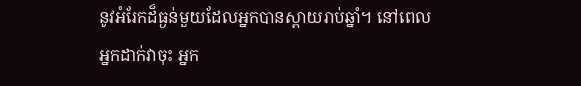នូវអំរែកដ៏ធ្ងន់មួយដែលអ្នកបានស្ពាយរាប់ឆ្នាំ។ នៅពេលអ្នកដាក់វាចុះ អ្នក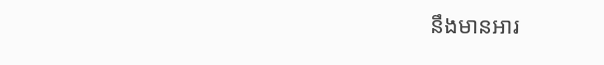នឹងមានអារ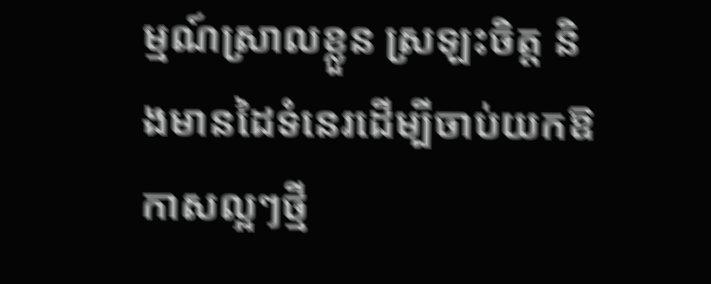ម្មណ៍ស្រាលខ្លួន ស្រឡះចិត្ត និងមានដៃទំនេរដើម្បីចាប់យកឱកាសល្អៗថ្មី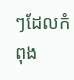ៗដែលកំពុង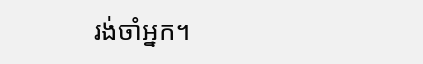រង់ចាំអ្នក។